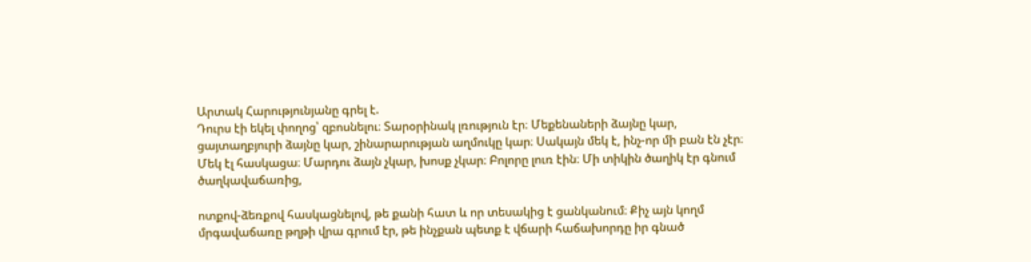Արտակ Հարությունյանը գրել է.
Դուրս էի եկել փողոց՝ զբոսնելու։ Տարօրինակ լռություն էր։ Մեքենաների ձայնը կար, ցայտաղբյուրի ձայնը կար, շինարարության աղմուկը կար։ Սակայն մեկ է, ինչ-որ մի բան էն չէր։ Մեկ էլ հասկացա։ Մարդու ձայն չկար, խոսք չկար։ Բոլորը լուռ էին։ Մի տիկին ծաղիկ էր գնում ծաղկավաճառից,

ոտքով-ձեռքով հասկացնելով, թե քանի հատ և որ տեսակից է ցանկանում։ Քիչ այն կողմ մրգավաճառը թղթի վրա գրում էր, թե ինչքան պետք է վճարի հաճախորդը իր գնած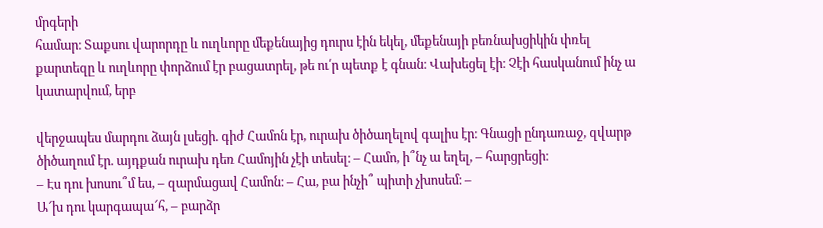մրգերի
համար։ Տաքսու վարորդը և ուղևորը մեքենայից դուրս էին եկել, մեքենայի բեռնախցիկին փռել քարտեզը և ուղևորը փորձում էր բացատրել, թե ու՛ր պետք է գնան։ Վախեցել էի։ Չէի հասկանում ինչ ա կատարվում, երբ

վերջապես մարդու ձայն լսեցի. գիժ Համոն էր, ուրախ ծիծաղելով գալիս էր։ Գնացի ընդառաջ, զվարթ ծիծաղում էր. այդքան ուրախ դեռ Համոյին չէի տեսել։ – Համո, ի՞նչ ա եղել, – հարցրեցի։
– Էս դու խոսու՞մ ես, – զարմացավ Համոն։ – Հա, բա ինչի՞ պիտի չխոսեմ։ –
Ա՜խ դու կարգապա՜հ, – բարձր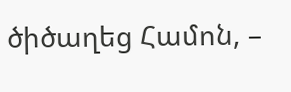ծիծաղեց Համոն, –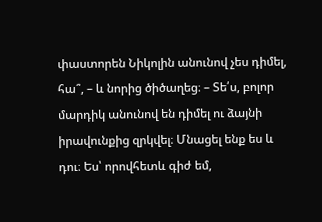փաստորեն Նիկոլին անունով չես դիմել, հա՞, – և նորից ծիծաղեց։ – Տե՛ս, բոլոր մարդիկ անունով են դիմել ու ձայնի իրավունքից զրկվել։ Մնացել ենք ես և դու։ Ես՝ որովհետև գիժ եմ,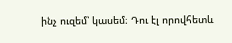ինչ ուզեմ՝ կասեմ։ Դու էլ որովհետև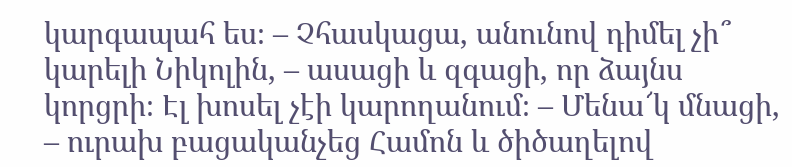կարգապահ ես։ – Չհասկացա, անունով դիմել չի՞ կարելի Նիկոլին, – ասացի և զգացի, որ ձայնս կորցրի։ Էլ խոսել չէի կարողանում։ – Մենա՜կ մնացի, – ուրախ բացականչեց Համոն և ծիծաղելով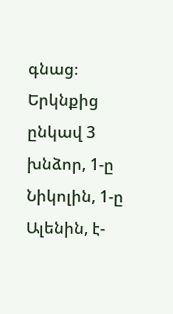գնաց։ Երկնքից ընկավ 3 խնձոր, 1-ը Նիկոլին, 1-ը Ալենին, է-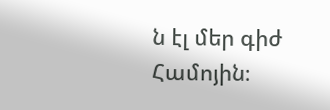ն էլ մեր գիժ Համոյին։